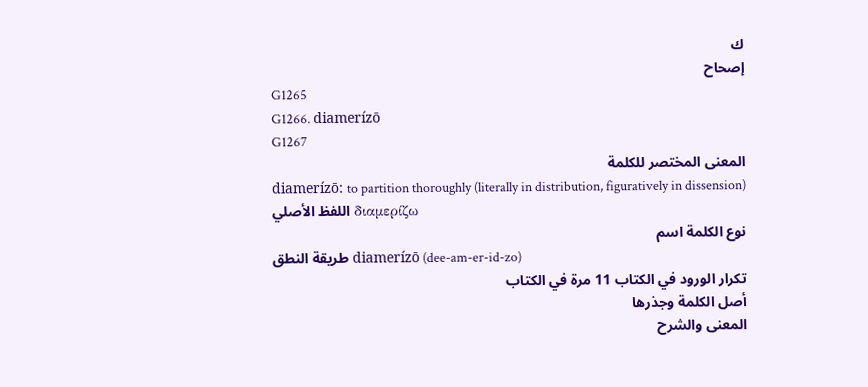ك
إصحاح
G1265
G1266. diamerízō
G1267
المعنى المختصر للكلمة
diamerízō: to partition thoroughly (literally in distribution, figuratively in dissension)
اللفظ الأصلي διαμερίζω
نوع الكلمة اسم
طريقة النطق diamerízō (dee-am-er-id-zo)
تكرار الورود في الكتاب 11 مرة في الكتاب
أصل الكلمة وجذرها
المعنى والشرح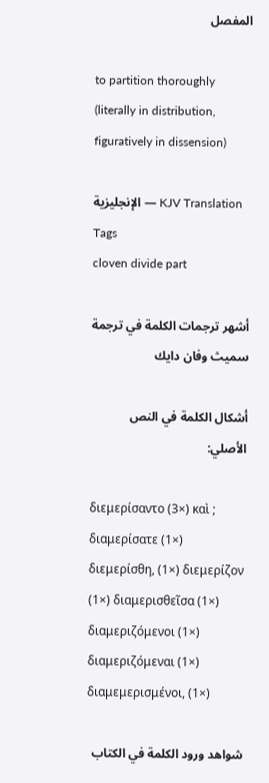المفصل

to partition thoroughly (literally in distribution, figuratively in dissension)

الإنجليزية — KJV Translation Tags
cloven divide part

أشهر ترجمات الكلمة في ترجمة سميث وفان دايك

أشكال الكلمة في النص الأصلي:

διεμερίσαντο (3×) καὶ ; διαμερίσατε (1×) διεμερίσθη, (1×) διεμερίζον (1×) διαμερισθεῖσα (1×) διαμεριζόμενοι (1×) διαμεριζόμεναι (1×) διαμεμερισμένοι, (1×)

شواهد ورود الكلمة في الكتاب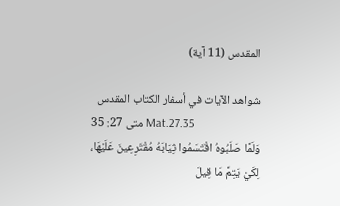المقدس (11 آية)

شواهد الآيات في أسفار الكتاب المقدس
متى 27: 35 Mat.27.35
وَلَمَّا صَلَبُوهُ اقْتَسَمُوا ثِيَابَهُ مُقْتَرِعِينَ عَلَيْهَا، لِكَيْ يَتِمَّ مَا قِيلَ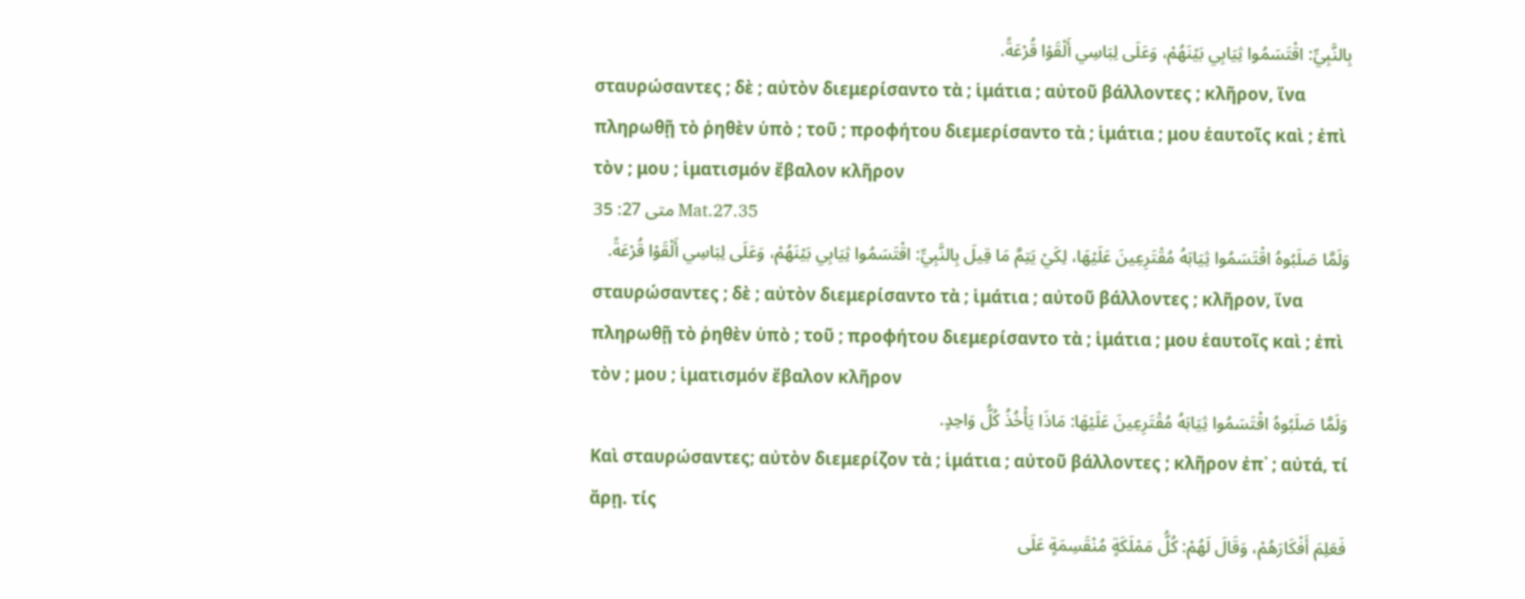بِالنَّبِيِّ: اقْتَسَمُوا ثِيَابِي بَيْنَهُمْ، وَعَلَى لِبَاسِي أَلْقَوْا قُرْعَةً.
σταυρώσαντες ; δὲ ; αὐτὸν διεμερίσαντο τὰ ; ἱμάτια ; αὐτοῦ βάλλοντες ; κλῆρον, ἵνα πληρωθῇ τὸ ῥηθὲν ὑπὸ ; τοῦ ; προφήτου διεμερίσαντο τὰ ; ἱμάτια ; μου ἑαυτοῖς καὶ ; ἐπὶ τὸν ; μου ; ἱματισμόν ἔβαλον κλῆρον
متى 27: 35 Mat.27.35
وَلَمَّا صَلَبُوهُ اقْتَسَمُوا ثِيَابَهُ مُقْتَرِعِينَ عَلَيْهَا، لِكَيْ يَتِمَّ مَا قِيلَ بِالنَّبِيِّ: اقْتَسَمُوا ثِيَابِي بَيْنَهُمْ، وَعَلَى لِبَاسِي أَلْقَوْا قُرْعَةً.
σταυρώσαντες ; δὲ ; αὐτὸν διεμερίσαντο τὰ ; ἱμάτια ; αὐτοῦ βάλλοντες ; κλῆρον, ἵνα πληρωθῇ τὸ ῥηθὲν ὑπὸ ; τοῦ ; προφήτου διεμερίσαντο τὰ ; ἱμάτια ; μου ἑαυτοῖς καὶ ; ἐπὶ τὸν ; μου ; ἱματισμόν ἔβαλον κλῆρον
وَلَمَّا صَلَبُوهُ اقْتَسَمُوا ثِيَابَهُ مُقْتَرِعِينَ عَلَيْهَا: مَاذَا يَأْخُذُ كُلُّ وَاحِدٍ.
Καὶ σταυρώσαντες; αὐτὸν διεμερίζον τὰ ; ἱμάτια ; αὐτοῦ βάλλοντες ; κλῆρον ἐπ᾽ ; αὐτά, τί ἄρῃ. τίς
فَعَلِمَ أَفْكَارَهُمْ، وَقَالَ لَهُمْ: كُلُّ مَمْلَكَةٍ مُنْقَسِمَةٍ عَلَى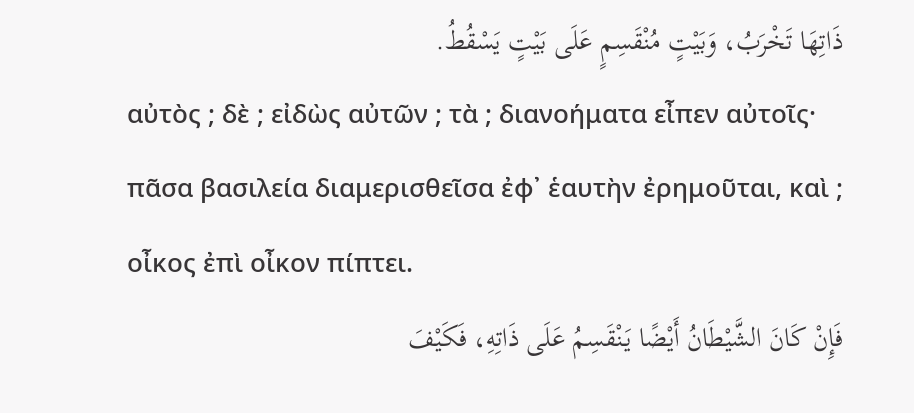ذَاتِهَا تَخْرَبُ، وَبَيْتٍ مُنْقَسِمٍ عَلَى بَيْتٍ يَسْقُطُ.
αὐτὸς ; δὲ ; εἰδὼς αὐτῶν ; τὰ ; διανοήματα εἶπεν αὐτοῖς· πᾶσα βασιλεία διαμερισθεῖσα ἐφ᾽ ἑαυτὴν ἐρημοῦται, καὶ ; οἶκος ἐπὶ οἶκον πίπτει.
فَإِنْ كَانَ الشَّيْطَانُ أَيْضًا يَنْقَسِمُ عَلَى ذَاتِهِ، فَكَيْفَ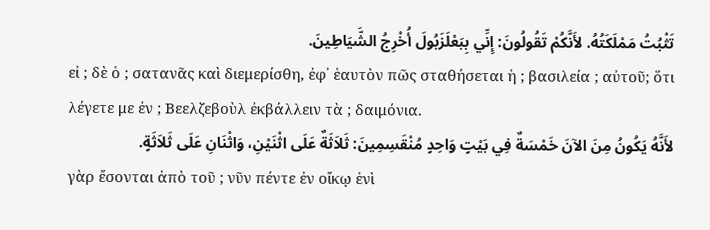تَثْبُتُ مَمْلَكَتُهُ. لأَنَّكُمْ تَقُولُونَ: إِنِّي بِبَعْلَزَبُولَ أُخْرِجُ الشَّيَاطِينَ.
εἰ ; δὲ ὁ ; σατανᾶς καὶ διεμερίσθη, ἐφ᾽ ἑαυτὸν πῶς σταθήσεται ἡ ; βασιλεία ; αὐτοῦ; ὅτι λέγετε με ἐν ; Βεελζεβοὺλ ἐκβάλλειν τὰ ; δαιμόνια.
لأَنَّهُ يَكُونُ مِنَ الآنَ خَمْسَةٌ فِي بَيْتٍ وَاحِدٍ مُنْقَسِمِينَ: ثَلاَثَةٌ عَلَى اثْنَيْنِ، وَاثْنَانِ عَلَى ثَلاَثَةٍ.
γὰρ ἔσονται ἀπὸ τοῦ ; νῦν πέντε ἐν οἴκῳ ἑνὶ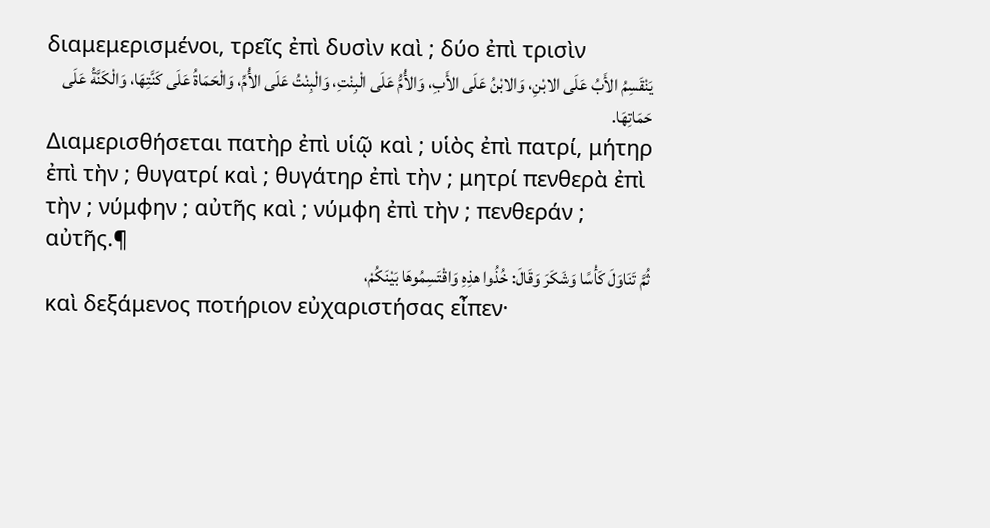διαμεμερισμένοι, τρεῖς ἐπὶ δυσὶν καὶ ; δύο ἐπὶ τρισὶν
يَنْقَسِمُ الأَبُ عَلَى الابْنِ، وَالابْنُ عَلَى الأَبِ، وَالأُمُّ عَلَى الْبِنْتِ، وَالْبِنْتُ عَلَى الأُمِّ، وَالْحَمَاةُ عَلَى كَنَّتِهَا، وَالْكَنَّةُ عَلَى حَمَاتِهَا.
Διαμερισθήσεται πατὴρ ἐπὶ υἱῷ καὶ ; υἱὸς ἐπὶ πατρί, μήτηρ ἐπὶ τὴν ; θυγατρί καὶ ; θυγάτηρ ἐπὶ τὴν ; μητρί πενθερὰ ἐπὶ τὴν ; νύμφην ; αὐτῆς καὶ ; νύμφη ἐπὶ τὴν ; πενθεράν ; αὐτῆς.¶
ثُمَّ تَنَاوَلَ كَأْسًا وَشَكَرَ وَقَالَ: خُذُوا هذِهِ وَاقْتَسِمُوهَا بَيْنَكُمْ،
καὶ δεξάμενος ποτήριον εὐχαριστήσας εἶπεν·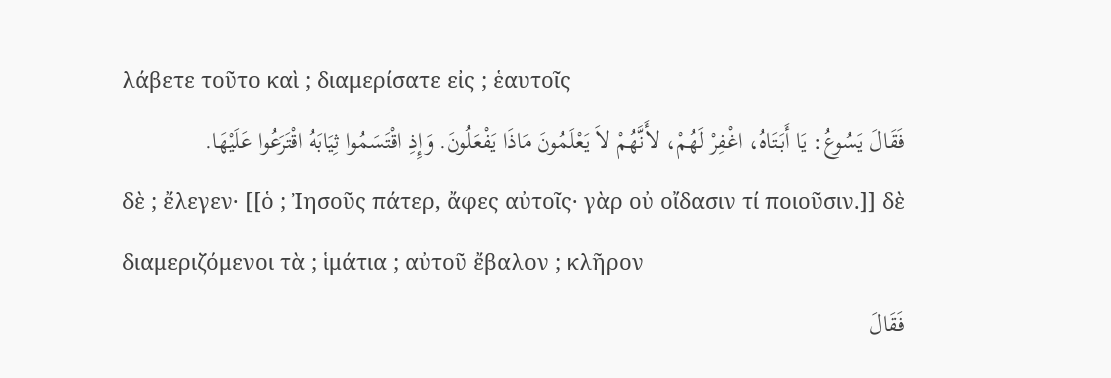λάβετε τοῦτο καὶ ; διαμερίσατε εἰς ; ἑαυτοῖς
فَقَالَ يَسُوعُ: يَا أَبَتَاهُ، اغْفِرْ لَهُمْ، لأَنَّهُمْ لاَ يَعْلَمُونَ مَاذَا يَفْعَلُونَ. وَإِذِ اقْتَسَمُوا ثِيَابَهُ اقْتَرَعُوا عَلَيْهَا.
δὲ ; ἔλεγεν· [[ὁ ; Ἰησοῦς πάτερ, ἄφες αὐτοῖς· γὰρ οὐ οἴδασιν τί ποιοῦσιν.]] δὲ διαμεριζόμενοι τὰ ; ἱμάτια ; αὐτοῦ ἔβαλον ; κλῆρον
فَقَالَ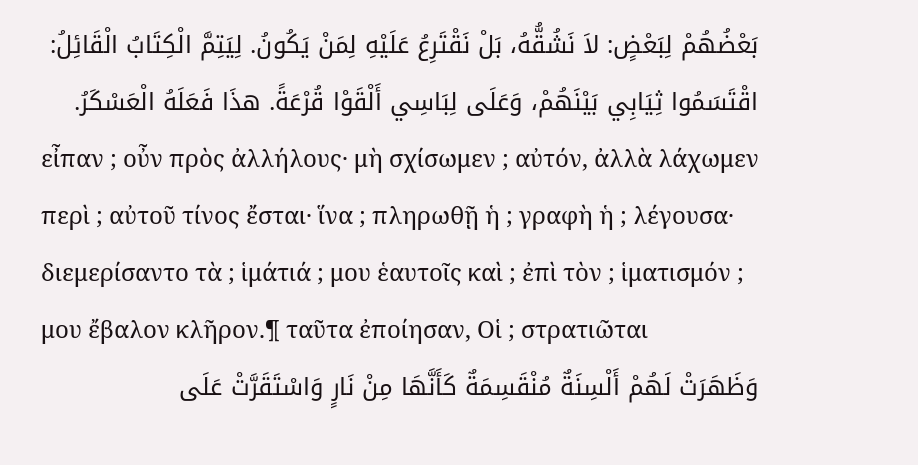بَعْضُهُمْ لِبَعْضٍ: لاَ نَشُقُّهُ، بَلْ نَقْتَرِعُ عَلَيْهِ لِمَنْ يَكُونُ. لِيَتِمَّ الْكِتَابُ الْقَائِلُ: اقْتَسَمُوا ثِيَابِي بَيْنَهُمْ، وَعَلَى لِبَاسِي أَلْقَوْا قُرْعَةً. هذَا فَعَلَهُ الْعَسْكَرُ.
εἶπαν ; οὖν πρὸς ἀλλήλους· μὴ σχίσωμεν ; αὐτόν, ἀλλὰ λάχωμεν περὶ ; αὐτοῦ τίνος ἔσται· ἵνα ; πληρωθῇ ἡ ; γραφὴ ἡ ; λέγουσα· διεμερίσαντο τὰ ; ἱμάτιά ; μου ἑαυτοῖς καὶ ; ἐπὶ τὸν ; ἱματισμόν ; μου ἔβαλον κλῆρον.¶ ταῦτα ἐποίησαν, Οἱ ; στρατιῶται
وَظَهَرَتْ لَهُمْ أَلْسِنَةٌ مُنْقَسِمَةٌ كَأَنَّهَا مِنْ نَارٍ وَاسْتَقَرَّتْ عَلَى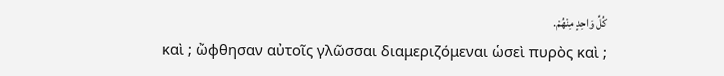كُلِّ وَاحِدٍ مِنْهُمْ.
καὶ ; ὤφθησαν αὐτοῖς γλῶσσαι διαμεριζόμεναι ὡσεὶ πυρὸς καὶ ;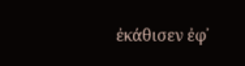ἐκάθισεν ἐφ᾽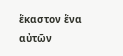ἕκαστον ἕνα αὐτῶν